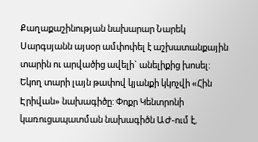Քաղաքաշինության նախարար Նարեկ Սարգսյանն այսօր ամփոփել է աշխատանքային տարին ու արվածից ավելի` անելիքից խոսել: Եկող տարի լայն թափով կյանքի կկոչվի «Հին Էրիվան» նախագիծը: Փոքր Կենտրոնի կառուցապատման նախագիծն ԱԺ-ում է,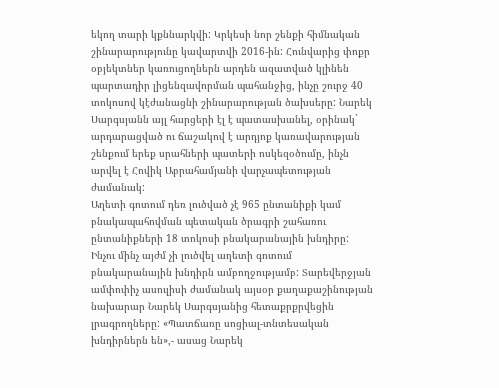եկող տարի կքննարկվի: Կրկեսի նոր շենքի հիմնական շինարարությունը կավարտվի 2016-ին: Հունվարից փոքր օբյեկտներ կառուցողներն արդեն ազատված կլինեն պարտադիր լիցենզավորման պահանջից, ինչը շուրջ 40 տոկոսով կէժանացնի շինարարության ծախսերը: Նարեկ Սարգսյանն այլ հարցերի էլ է պատասխանել, օրինակ` արդարացված ու ճաշակով է արդյոք կառավարության շենքում երեք սրահների պատերի ոսկեզօծումը, ինչն արվել է Հովիկ Աբրահամյանի վարչապետության ժամանակ:
Աղետի գոտում դեռ լուծված չէ 965 ընտանիքի կամ բնակապահովման պետական ծրագրի շահառու ընտանիքների 18 տոկոսի բնակարանային խնդիրը: Ինչու մինչ այժմ չի լուծվել աղետի գոտում բնակարանային խնդիրն ամբողջությամբ: Տարեվերջյան ամփոփիչ ասուլիսի ժամանակ այսօր քաղաքաշինության նախարար Նարեկ Սարգսյանից հետաքրքրվեցին լրագրողները: «Պատճառը սոցիալ-տնտեսական խնդիրներն են»,- ասաց Նարեկ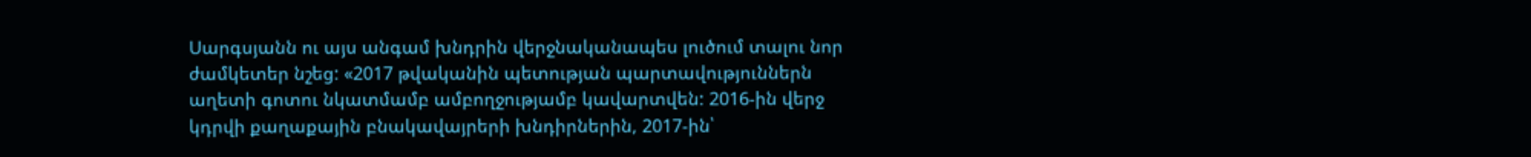Սարգսյանն ու այս անգամ խնդրին վերջնականապես լուծում տալու նոր ժամկետեր նշեց: «2017 թվականին պետության պարտավություններն աղետի գոտու նկատմամբ ամբողջությամբ կավարտվեն: 2016-ին վերջ կդրվի քաղաքային բնակավայրերի խնդիրներին, 2017-ին՝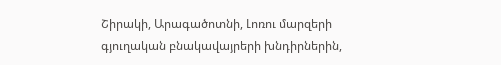Շիրակի, Արագածոտնի, Լոռու մարզերի գյուղական բնակավայրերի խնդիրներին,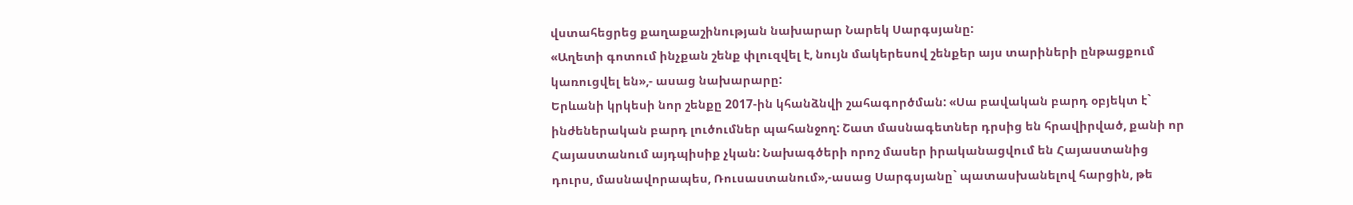վստահեցրեց քաղաքաշինության նախարար Նարեկ Սարգսյանը:
«Աղետի գոտում ինչքան շենք փլուզվել է, նույն մակերեսով շենքեր այս տարիների ընթացքում կառուցվել են»,- ասաց նախարարը:
Երևանի կրկեսի նոր շենքը 2017-ին կհանձնվի շահագործման: «Սա բավական բարդ օբյեկտ է` ինժեներական բարդ լուծումներ պահանջող: Շատ մասնագետներ դրսից են հրավիրված, քանի որ Հայաստանում այդպիսիք չկան: Նախագծերի որոշ մասեր իրականացվում են Հայաստանից դուրս, մասնավորապես, Ռուսաստանում»,-ասաց Սարգսյանը` պատասխանելով հարցին, թե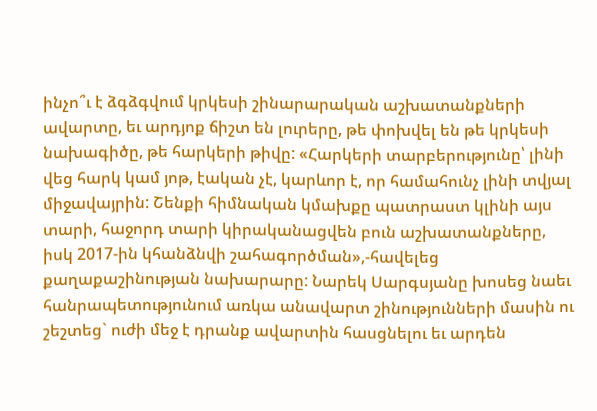ինչո՞ւ է ձգձգվում կրկեսի շինարարական աշխատանքների ավարտը, եւ արդյոք ճիշտ են լուրերը, թե փոխվել են թե կրկեսի նախագիծը, թե հարկերի թիվը: «Հարկերի տարբերությունը՝ լինի վեց հարկ կամ յոթ, էական չէ, կարևոր է, որ համահունչ լինի տվյալ միջավայրին: Շենքի հիմնական կմախքը պատրաստ կլինի այս տարի, հաջորդ տարի կիրականացվեն բուն աշխատանքները, իսկ 2017-ին կհանձնվի շահագործման»,-հավելեց քաղաքաշինության նախարարը: Նարեկ Սարգսյանը խոսեց նաեւ հանրապետությունում առկա անավարտ շինությունների մասին ու շեշտեց` ուժի մեջ է դրանք ավարտին հասցնելու եւ արդեն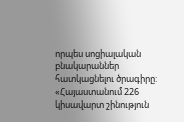որպես սոցիալական բնակարաններ հատկացնելու ծրագիրը:
«Հայաստանում 226 կիսավարտ շինություն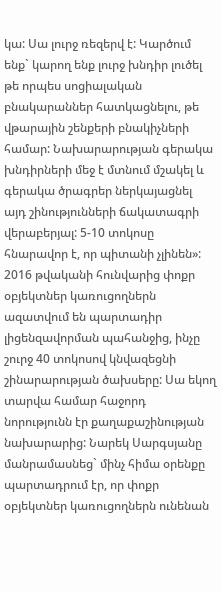կա: Սա լուրջ ռեզերվ է: Կարծում ենք` կարող ենք լուրջ խնդիր լուծել թե որպես սոցիալական բնակարաններ հատկացնելու, թե վթարային շենքերի բնակիչների համար: Նախարարության գերակա խնդիրների մեջ է մտնում մշակել և գերակա ծրագրեր ներկայացնել այդ շինությունների ճակատագրի վերաբերյալ: 5-10 տոկոսը հնարավոր է, որ պիտանի չլինեն»:
2016 թվականի հունվարից փոքր օբյեկտներ կառուցողներն ազատվում են պարտադիր լիցենզավորման պահանջից, ինչը շուրջ 40 տոկոսով կնվազեցնի շինարարության ծախսերը: Սա եկող տարվա համար հաջորդ նորությունն էր քաղաքաշինության նախարարից: Նարեկ Սարգսյանը մանրամասնեց` մինչ հիմա օրենքը պարտադրում էր, որ փոքր օբյեկտներ կառուցողներն ունենան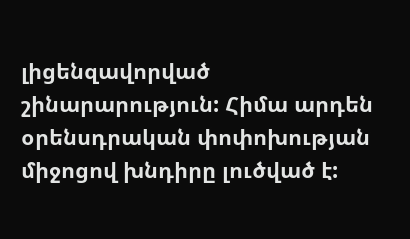լիցենզավորված շինարարություն: Հիմա արդեն օրենսդրական փոփոխության միջոցով խնդիրը լուծված է: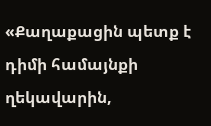«Քաղաքացին պետք է դիմի համայնքի ղեկավարին,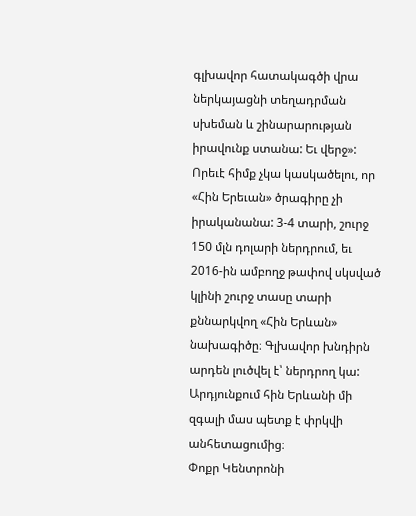գլխավոր հատակագծի վրա ներկայացնի տեղադրման սխեման և շինարարության իրավունք ստանա: Եւ վերջ»:
Որեւէ հիմք չկա կասկածելու, որ «Հին Երեւան» ծրագիրը չի իրականանա: 3-4 տարի, շուրջ 150 մլն դոլարի ներդրում, եւ 2016-ին ամբողջ թափով սկսված կլինի շուրջ տասը տարի քննարկվող «Հին Երևան» նախագիծը։ Գլխավոր խնդիրն արդեն լուծվել է՝ ներդրող կա: Արդյունքում հին Երևանի մի զգալի մաս պետք է փրկվի անհետացումից։
Փոքր Կենտրոնի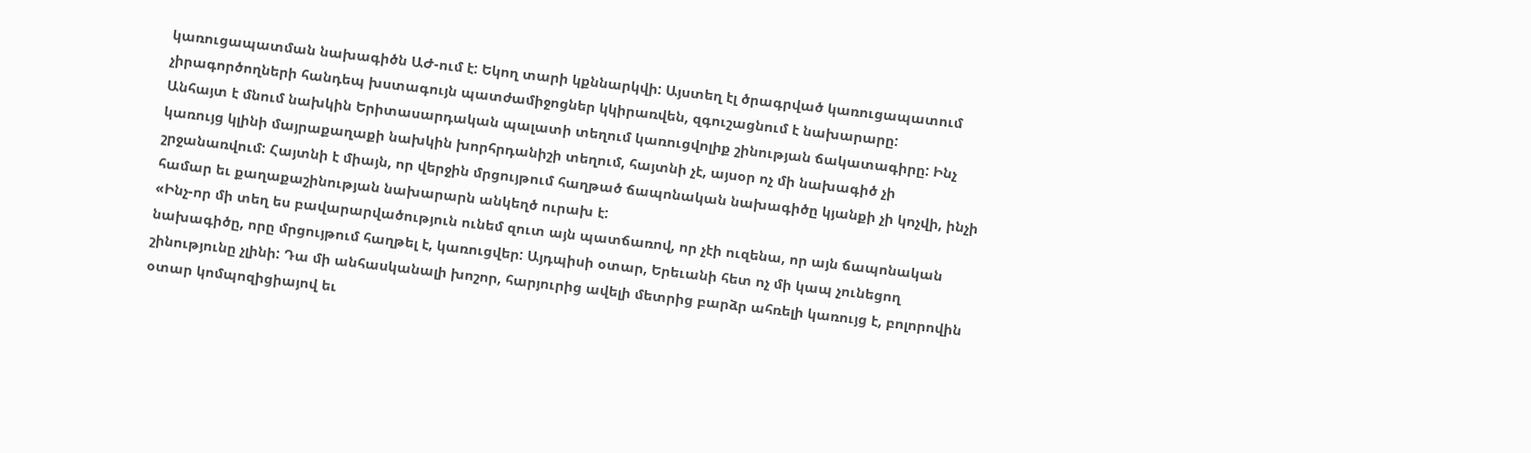կառուցապատման նախագիծն ԱԺ-ում է: Եկող տարի կքննարկվի: Այստեղ էլ ծրագրված կառուցապատում չիրագործողների հանդեպ խստագույն պատժամիջոցներ կկիրառվեն, զգուշացնում է նախարարը:
Անհայտ է մնում նախկին Երիտասարդական պալատի տեղում կառուցվոլիք շինության ճակատագիրը: Ինչ կառույց կլինի մայրաքաղաքի նախկին խորհրդանիշի տեղում, հայտնի չէ, այսօր ոչ մի նախագիծ չի շրջանառվում: Հայտնի է միայն, որ վերջին մրցույթում հաղթած ճապոնական նախագիծը կյանքի չի կոչվի, ինչի համար եւ քաղաքաշինության նախարարն անկեղծ ուրախ է:
«Ինչ-որ մի տեղ ես բավարարվածություն ունեմ զուտ այն պատճառով, որ չէի ուզենա, որ այն ճապոնական նախագիծը, որը մրցույթում հաղթել է, կառուցվեր: Այդպիսի օտար, Երեւանի հետ ոչ մի կապ չունեցող շինությունը չլինի: Դա մի անհասկանալի խոշոր, հարյուրից ավելի մետրից բարձր ահռելի կառույց է, բոլորովին օտար կոմպոզիցիայով եւ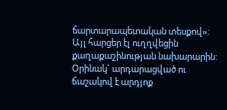ճարտարապետական տեսքով»:
Այլ հարցեր էլ ուղղվեցին քաղաքաշինության նախարարին: Օրինակ` արդարացված ու ճաշակով է արդյոք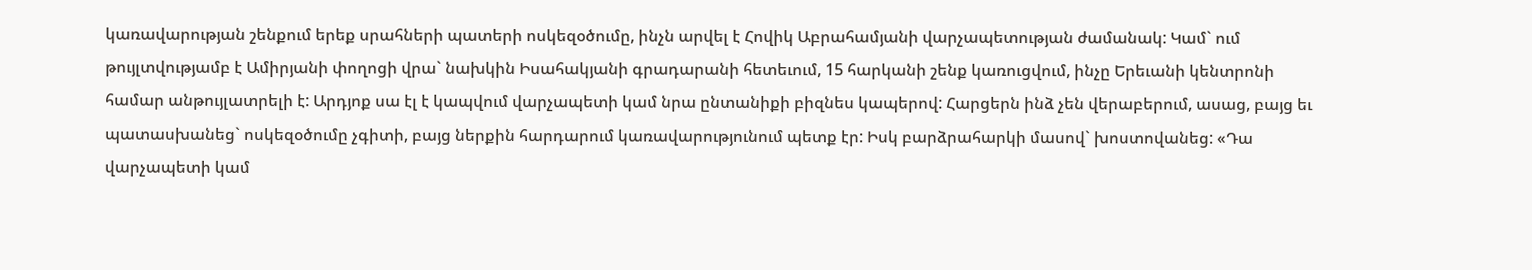կառավարության շենքում երեք սրահների պատերի ոսկեզօծումը, ինչն արվել է Հովիկ Աբրահամյանի վարչապետության ժամանակ: Կամ` ում թույլտվությամբ է Ամիրյանի փողոցի վրա` նախկին Իսահակյանի գրադարանի հետեւում, 15 հարկանի շենք կառուցվում, ինչը Երեւանի կենտրոնի համար անթույլատրելի է: Արդյոք սա էլ է կապվում վարչապետի կամ նրա ընտանիքի բիզնես կապերով: Հարցերն ինձ չեն վերաբերում, ասաց, բայց եւ պատասխանեց` ոսկեզօծումը չգիտի, բայց ներքին հարդարում կառավարությունում պետք էր: Իսկ բարձրահարկի մասով` խոստովանեց: «Դա վարչապետի կամ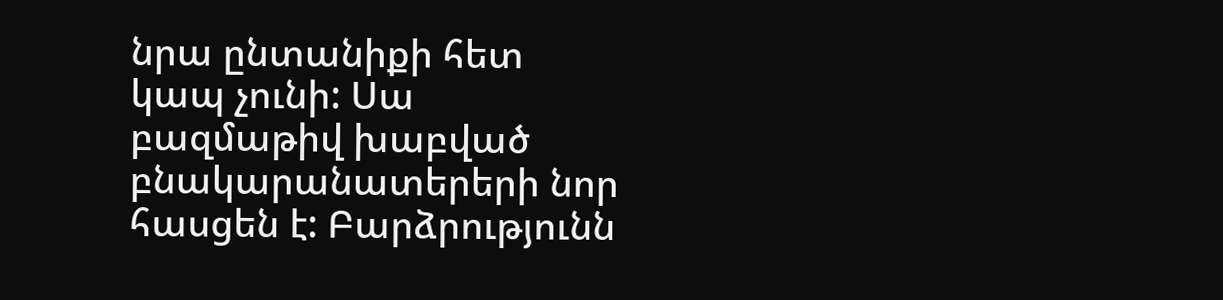նրա ընտանիքի հետ կապ չունի: Սա բազմաթիվ խաբված բնակարանատերերի նոր հասցեն է: Բարձրությունն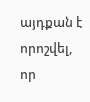այդքան է որոշվել, որ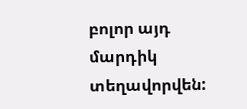բոլոր այդ մարդիկ տեղավորվեն: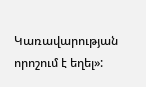Կառավարության որոշում է եղել»: